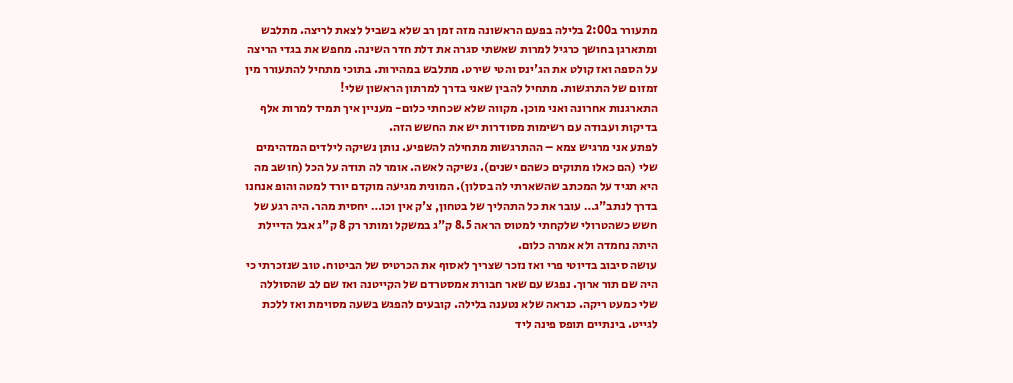מתעורר ב2:00 בלילה בפעם הראשונה מזה זמן רב שלא בשביל לצאת לריצה. מתלבש ומתארגן בחושך כרגיל למרות שאשתי סגרה את דלת חדר השינה. מחפש את בגדי הריצה על הספה ואז קולט את הג'ינס והטי שירט. מתלבש במהירות. בתוכי מתחיל להתעורר מין זמזום של התרגשות. מתחיל להבין שאני בדרך למרתון הראשון שלי!
התארגנות אחרונה ואני מוכן. מקווה שלא שכחתי כלום- מעניין איך תמיד למרות אלף בדיקות ועבודה עם רשימות מסודרות יש את החשש הזה.
לפתע אני מרגיש צמא – ההתרגשות מתחילה להשפיע. נותן נשיקה לילדים המדהימים שלי (הם כאלו מתוקים כשהם ישנים). נשיקה לאשה. אומר לה תודה על הכל (חושב מה היא תגיד על המכתב שהשארתי לה בסלון). המונית מגיעה מוקדם יורד למטה והופ אנחנו בדרך לנתב"ג… עובר את כל התהליך של בטחון, צ'ק אין וכו… יחסית מהר. היה רגע של חשש כשהטרולי שלקחתי למטוס הראה 8.5 ק"ג במשקל ומותר רק 8 ק"ג אבל הדיילת היתה נחמדה ולא אמרה כלום.
עושה סיבוב בדיוטי פרי ואז נזכר שצריך לאסוף את הכרטיס של הביטוח. טוב שנזכרתי כי היה שם תור ארוך. נפגש עם שאר חבורת אמסטרדם של הקייטנה ואז שם לב שהסוללה שלי כמעט ריקה. כנראה שלא נטענה בלילה. קובעים להפגש בשעה מסוימת ואז ללכת לגייט. בינתיים תופס פינה ליד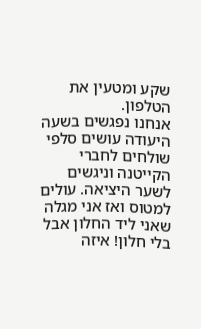שקע ומטעין את הטלפון.
אנחנו נפגשים בשעה היעודה עושים סלפי שולחים לחברי הקייטנה וניגשים לשער היציאה. עולים למטוס ואז אני מגלה שאני ליד החלון אבל בלי חלון! איזה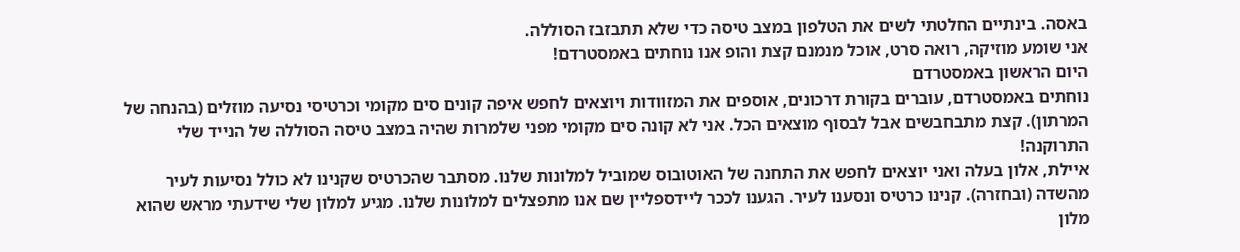באסה. בינתיים החלטתי לשים את הטלפון במצב טיסה כדי שלא תתבזבז הסוללה.
אני שומע מוזיקה, רואה סרט, אוכל מנמנם קצת והופ אנו נוחתים באמסטרדם!
היום הראשון באמסטרדם
נוחתים באמסטרדם, עוברים בקורת דרכונים, אוספים את המזוודות ויוצאים לחפש איפה קונים סים מקומי וכרטיסי נסיעה מוזלים (בהנחה של המרתון). קצת מתבחבשים אבל לבסוף מוצאים הכל. אני לא קונה סים מקומי מפני שלמרות שהיה במצב טיסה הסוללה של הנייד שלי התרוקנה!
איילת, אלון בעלה ואני יוצאים לחפש את התחנה של האוטובוס שמוביל למלונות שלנו. מסתבר שהכרטיס שקנינו לא כולל נסיעות לעיר מהשדה (ובחזרה). קנינו כרטיס ונסענו לעיר. הגענו לככר ליידספליין שם אנו מתפצלים למלונות שלנו. מגיע למלון שלי שידעתי מראש שהוא מלון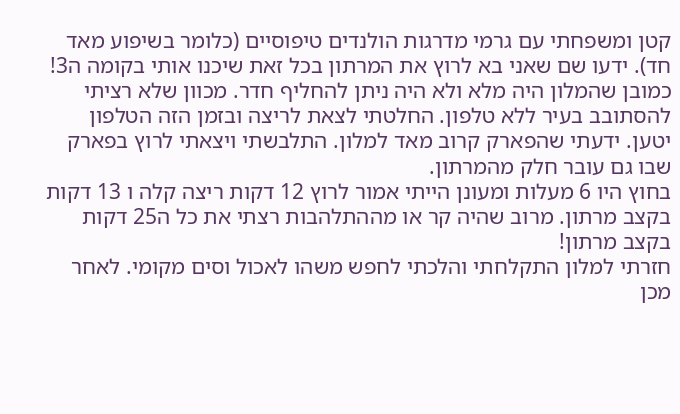קטן ומשפחתי עם גרמי מדרגות הולנדים טיפוסיים (כלומר בשיפוע מאד חד). ידעו שם שאני בא לרוץ את המרתון בכל זאת שיכנו אותי בקומה ה3! כמובן שהמלון היה מלא ולא היה ניתן להחליף חדר. מכוון שלא רציתי להסתובב בעיר ללא טלפון. החלטתי לצאת לריצה ובזמן הזה הטלפון יטען. ידעתי שהפארק קרוב מאד למלון. התלבשתי ויצאתי לרוץ בפארק שבו גם עובר חלק מהמרתון.
בחוץ היו 6 מעלות ומעונן הייתי אמור לרוץ 12 דקות ריצה קלה ו 13 דקות בקצב מרתון. מרוב שהיה קר או מההתלהבות רצתי את כל ה25 דקות בקצב מרתון!
חזרתי למלון התקלחתי והלכתי לחפש משהו לאכול וסים מקומי. לאחר מכן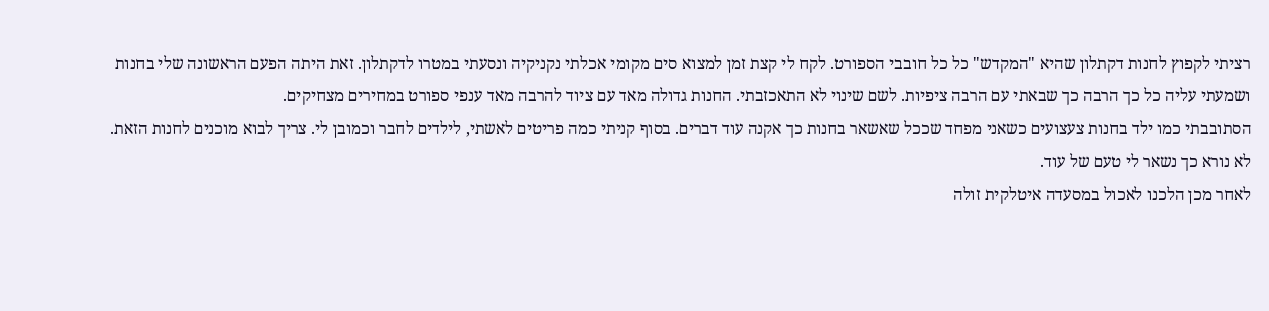רציתי לקפוץ לחנות דקתלון שהיא "המקדש" כל כל חובבי הספורט. לקח לי קצת זמן למצוא סים מקומי אכלתי נקניקיה ונסעתי במטרו לדקתלון. זאת היתה הפעם הראשונה שלי בחנות ושמעתי עליה כל כך הרבה כך שבאתי עם הרבה ציפיות. לשם שינוי לא התאכזבתי. החנות גדולה מאד עם ציוד להרבה מאד ענפי ספורט במחירים מצחיקים.
הסתובבתי כמו ילד בחנות צעצועים כשאני מפחד שככל שאשאר בחנות כך אקנה עוד דברים. בסוף קניתי כמה פריטים לאשתי, לילדים לחבר וכמובן לי. צריך לבוא מוכנים לחנות הזאת. לא נורא כך נשאר לי טעם של עוד.
לאחר מכן הלכנו לאכול במסעדה איטלקית זולה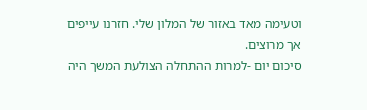וטעימה מאד באזור של המלון שלי. חזרנו עייפים אך מרוצים.
סיכום יום -למרות ההתחלה הצולעת המשך היה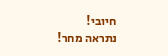חיובי!
נתראה מחר!